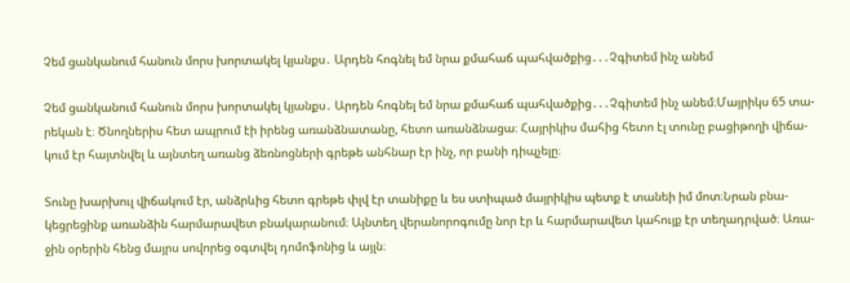Չեմ ցանկանում հանուն մորս խորտակել կյանքս․ Արդեն հոգնել եմ նրա քմահաճ պահվածքից․․․Չգիտեմ ինչ անեմ

Չեմ ցանկանում հանուն մորս խորտակել կյանքս․ Արդեն հոգնել եմ նրա քմահաճ պահվածքից․․․Չգիտեմ ինչ անեմ։Մայրիկս 65 տա-
րեկան է։ Ծնողներիս հետ ապրում էի իրենց առանձնատանը, հետո առանձնացա։ Հայրիկիս մահից հետո էլ տունը բացիթողի վիճա-
կում էր հայտնվել և այնտեղ առանց ձեռնոցների գրեթե անհնար էր ինչ, որ բանի դիպչելը։

Տունը խարխուլ վիճակում էր, անձրևից հետո գրեթե փլվ էր տանիքը և ես ստիպած մայրիկիս պետք է տանեի իմ մոտ։Նրան բնա-
կեցրեցինք առանձին հարմարավետ բնակարանում։ Այնտեղ վերանորոգումը նոր էր և հարմարավետ կահույք էր տեղադրված։ Առա-
ջին օրերին հենց մայրս սովորեց օգտվել դոմոֆոնից և այլն։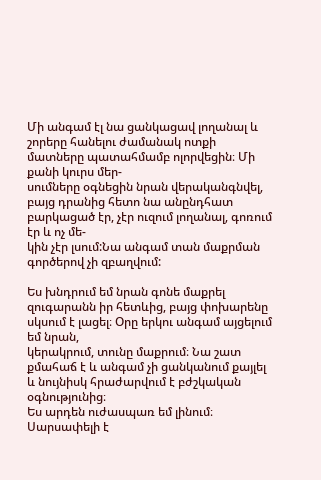Մի անգամ էլ նա ցանկացավ լողանալ և շորերը հանելու ժամանակ ոտքի մատները պատահմամբ ոլորվեցին։ Մի քանի կուրս մեր-
սումները օգնեցին նրան վերականգնվել, բայց դրանից հետո նա անընդհատ բարկացած էր, չէր ուզում լողանալ, գոռում էր և ոչ մե-
կին չէր լսում:Նա անգամ տան մաքրման գործերով չի զբաղվում:

Ես խնդրում եմ նրան գոնե մաքրել զուգարանն իր հետևից, բայց փոխարենը սկսում է լացել։ Օրը երկու անգամ այցելում եմ նրան,
կերակրում, տունը մաքրում։ Նա շատ քմահաճ է և անգամ չի ցանկանում քայլել և նույնիսկ հրաժարվում է բժշկական օգնությունից։
Ես արդեն ուժասպառ եմ լինում։ Սարսափելի է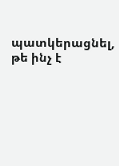պատկերացնել, թե ինչ է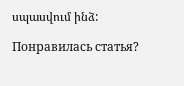սպասվում ինձ:

Понравилась статья?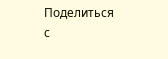Поделиться с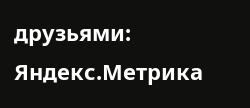друзьями:
Яндекс.Метрика